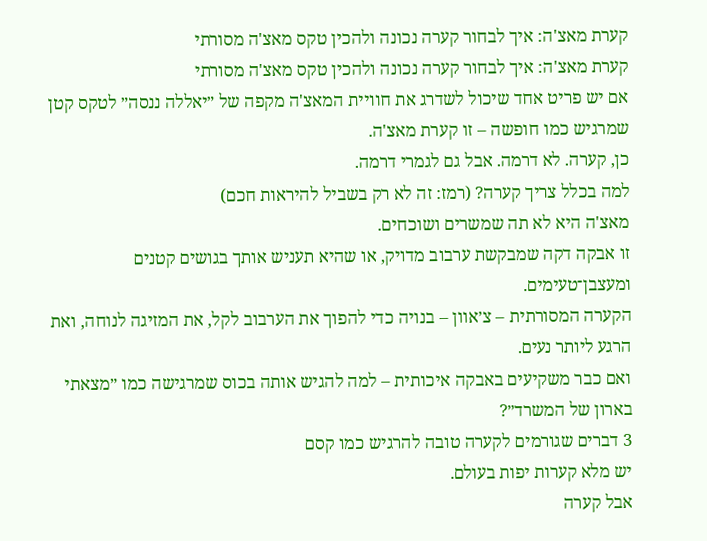קערת מאצ'ה: איך לבחור קערה נכונה ולהכין טקס מאצ'ה מסורתי
קערת מאצ'ה: איך לבחור קערה נכונה ולהכין טקס מאצ'ה מסורתי
אם יש פריט אחד שיכול לשדרג את חוויית המאצ'ה מקפה של ״יאללה ננסה״ לטקס קטן שמרגיש כמו חופשה – זו קערת מאצ'ה.
כן, קערה. לא דרמה. אבל גם לגמרי דרמה.
למה בכלל צריך קערה? (רמז: זה לא רק בשביל להיראות חכם)
מאצ'ה היא לא תה שמשרים ושוכחים.
זו אבקה דקה שמבקשת ערבוב מדויק, או שהיא תעניש אותך בגושים קטנים ומעצבן־טעימים.
הקערה המסורתית – צ׳אוון – בנויה כדי להפוך את הערבוב לקל, את המזיגה לנוחה, ואת הרגע ליותר נעים.
ואם כבר משקיעים באבקה איכותית – למה להגיש אותה בכוס שמרגישה כמו ״מצאתי בארון של המשרד״?
3 דברים שגורמים לקערה טובה להרגיש כמו קסם
יש מלא קערות יפות בעולם.
אבל קערה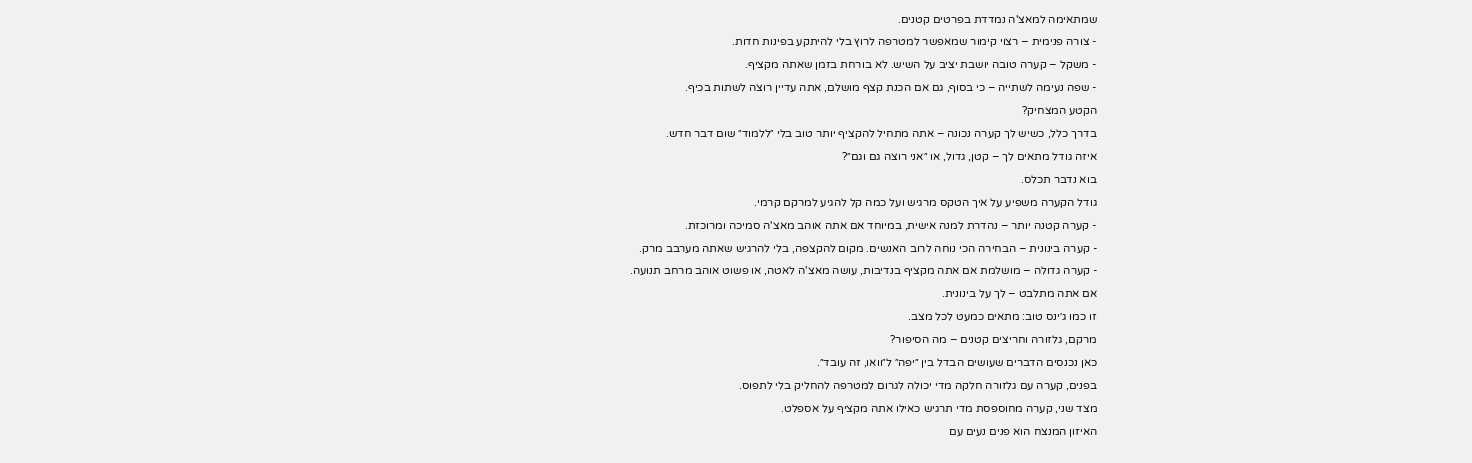שמתאימה למאצ'ה נמדדת בפרטים קטנים.
- צורה פנימית – רצוי קימור שמאפשר למטרפה לרוץ בלי להיתקע בפינות חדות.
- משקל – קערה טובה יושבת יציב על השיש. לא בורחת בזמן שאתה מקציף.
- שפה נעימה לשתייה – כי בסוף, גם אם הכנת קצף מושלם, אתה עדיין רוצה לשתות בכיף.
הקטע המצחיק?
בדרך כלל, כשיש לך קערה נכונה – אתה מתחיל להקציף יותר טוב בלי ״ללמוד״ שום דבר חדש.
איזה גודל מתאים לך – קטן, גדול, או ״אני רוצה גם וגם״?
בוא נדבר תכלס.
גודל הקערה משפיע על איך הטקס מרגיש ועל כמה קל להגיע למרקם קרמי.
- קערה קטנה יותר – נהדרת למנה אישית, במיוחד אם אתה אוהב מאצ'ה סמיכה ומרוכזת.
- קערה בינונית – הבחירה הכי נוחה לרוב האנשים. מקום להקצפה, בלי להרגיש שאתה מערבב מרק.
- קערה גדולה – מושלמת אם אתה מקציף בנדיבות, עושה מאצ'ה לאטה, או פשוט אוהב מרחב תנועה.
אם אתה מתלבט – לך על בינונית.
זו כמו ג׳ינס טוב: מתאים כמעט לכל מצב.
מרקם, גלזורה וחריצים קטנים – מה הסיפור?
כאן נכנסים הדברים שעושים הבדל בין ״יפה״ ל״וואו, זה עובד״.
בפנים, קערה עם גלזורה חלקה מדי יכולה לגרום למטרפה להחליק בלי לתפוס.
מצד שני, קערה מחוספסת מדי תרגיש כאילו אתה מקציף על אספלט.
האיזון המנצח הוא פנים נעים עם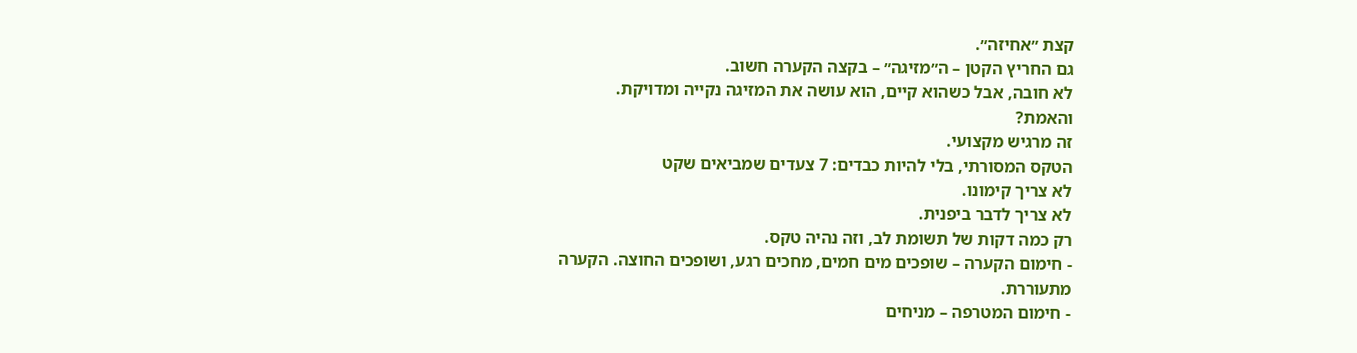קצת ״אחיזה״.
גם החריץ הקטן – ה״מזיגה״ – בקצה הקערה חשוב.
לא חובה, אבל כשהוא קיים, הוא עושה את המזיגה נקייה ומדויקת.
והאמת?
זה מרגיש מקצועי.
הטקס המסורתי, בלי להיות כבדים: 7 צעדים שמביאים שקט
לא צריך קימונו.
לא צריך לדבר ביפנית.
רק כמה דקות של תשומת לב, וזה נהיה טקס.
- חימום הקערה – שופכים מים חמים, מחכים רגע, ושופכים החוצה. הקערה מתעוררת.
- חימום המטרפה – מניחים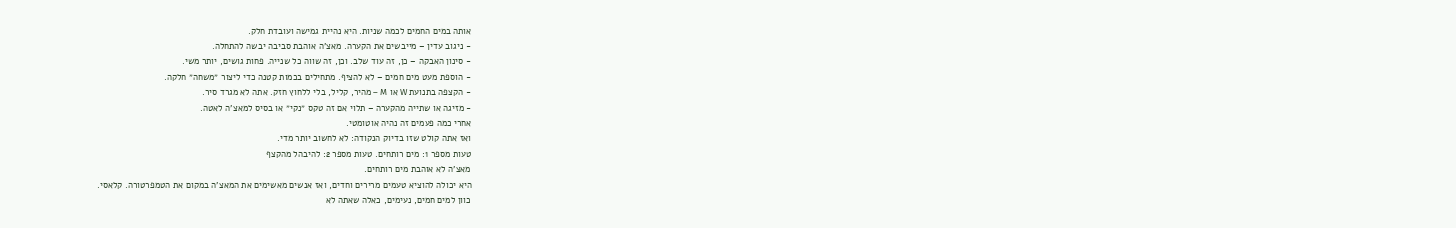אותה במים החמים לכמה שניות. היא נהיית גמישה ועובדת חלק.
- ניגוב עדין – מייבשים את הקערה. מאצ'ה אוהבת סביבה יבשה להתחלה.
- סינון האבקה – כן, זה עוד שלב. וכן, זה שווה כל שנייה. פחות גושים, יותר משי.
- הוספת מעט מים חמים – לא להציף. מתחילים בכמות קטנה כדי ליצור ״משחה״ חלקה.
- הקצפה בתנועת W או M – מהיר, קליל, בלי ללחוץ חזק. אתה לא מגרד סיר.
- מזיגה או שתייה מהקערה – תלוי אם זה טקס ״נקי״ או בסיס למאצ'ה לאטה.
אחרי כמה פעמים זה נהיה אוטומטי.
ואז אתה קולט שזו בדיוק הנקודה: לא לחשוב יותר מדי.
טעות מספר 1: מים רותחים. טעות מספר 2: להיבהל מהקצף
מאצ'ה לא אוהבת מים רותחים.
היא יכולה להוציא טעמים מרירים וחדים, ואז אנשים מאשימים את המאצ'ה במקום את הטמפרטורה. קלאסי.
כוון למים חמים, נעימים, כאלה שאתה לא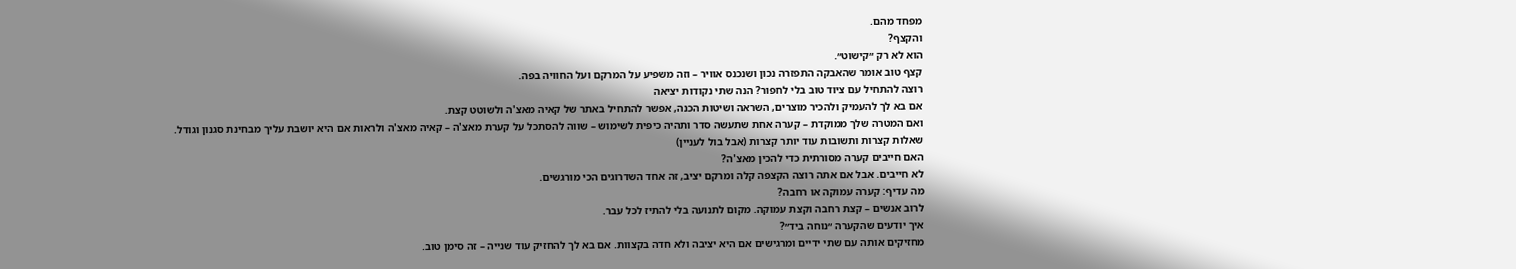מפחד מהם.
והקצף?
הוא לא רק ״קישוט״.
קצף טוב אומר שהאבקה התפזרה נכון ושנכנס אוויר – וזה משפיע על המרקם ועל החוויה בפה.
רוצה להתחיל עם ציוד טוב בלי לחפור? הנה שתי נקודות יציאה
אם בא לך להעמיק ולהכיר מוצרים, השראה ושיטות הכנה, אפשר להתחיל באתר של קאיה מאצ'ה ולשוטט קצת.
ואם המטרה שלך ממוקדת – קערה אחת שתעשה סדר ותהיה כיפית לשימוש – שווה להסתכל על קערת מאצ'ה – קאיה מאצ'ה ולראות אם היא יושבת עליך מבחינת סגנון וגודל.
שאלות קצרות ותשובות עוד יותר קצרות (אבל בול לעניין)
האם חייבים קערה מסורתית כדי להכין מאצ'ה?
לא חייבים. אבל אם אתה רוצה הקצפה קלה ומרקם יציב, זה אחד השדרוגים הכי מורגשים.
מה עדיף: קערה עמוקה או רחבה?
לרוב אנשים – קצת רחבה וקצת עמוקה. מקום לתנועה בלי להתיז לכל עבר.
איך יודעים שהקערה ״נוחה ביד״?
מחזיקים אותה עם שתי ידיים ומרגישים אם היא יציבה ולא חדה בקצוות. אם בא לך להחזיק עוד שנייה – זה סימן טוב.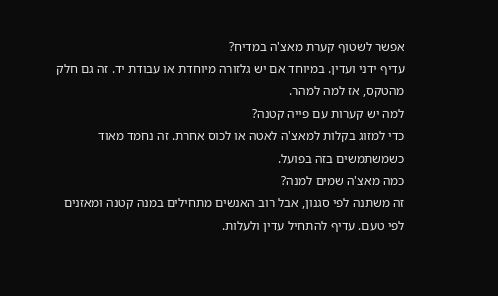אפשר לשטוף קערת מאצ'ה במדיח?
עדיף ידני ועדין. במיוחד אם יש גלזורה מיוחדת או עבודת יד. זה גם חלק מהטקס, אז למה למהר.
למה יש קערות עם פייה קטנה?
כדי למזוג בקלות למאצ'ה לאטה או לכוס אחרת. זה נחמד מאוד כשמשתמשים בזה בפועל.
כמה מאצ'ה שמים למנה?
זה משתנה לפי סגנון, אבל רוב האנשים מתחילים במנה קטנה ומאזנים לפי טעם. עדיף להתחיל עדין ולעלות.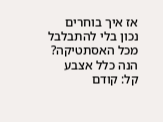אז איך בוחרים נכון בלי להתבלבל מכל האסתטיקה?
הנה כלל אצבע קל: קודם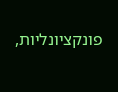פונקציונליות,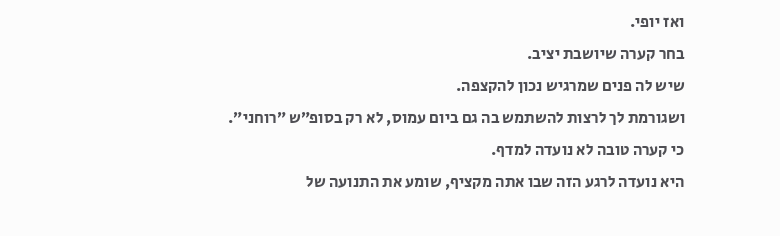ואז יופי.
בחר קערה שיושבת יציב.
שיש לה פנים שמרגיש נכון להקצפה.
ושגורמת לך לרצות להשתמש בה גם ביום עמוס, לא רק בסופ״ש ״רוחני״.
כי קערה טובה לא נועדה למדף.
היא נועדה לרגע הזה שבו אתה מקציף, שומע את התנועה של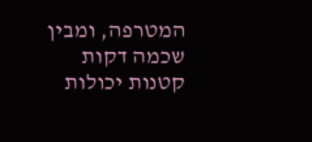המטרפה, ומבין שכמה דקות קטנות יכולות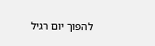להפוך יום רגיל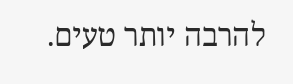להרבה יותר טעים.